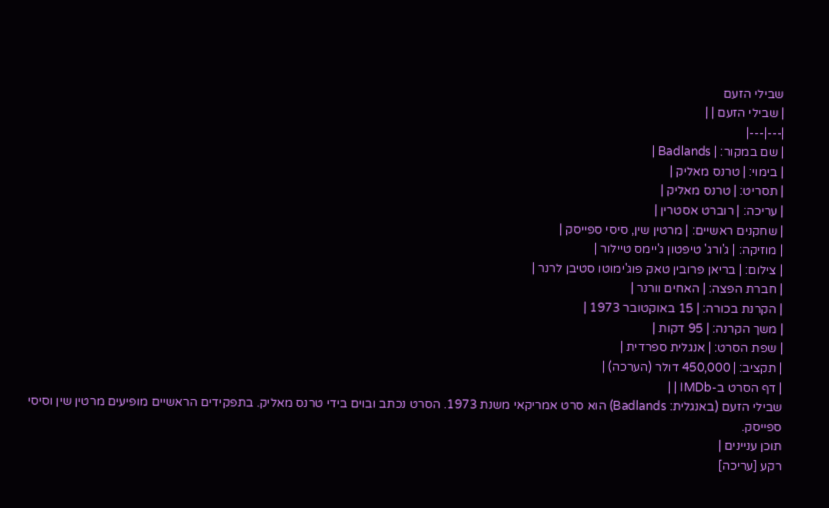שבילי הזעם
| שבילי הזעם | |
|---|---|
| שם במקור: | Badlands |
| בימוי: | טרנס מאליק |
| תסריט: | טרנס מאליק |
| עריכה: | רוברט אסטרין |
| שחקנים ראשיים: | מרטין שין, סיסי ספייסק |
| מוזיקה: | ג'ורג' טיפטון ג'יימס טיילור |
| צילום: | בריאן פרובין טאק פוג'ימוטו סטיבן לרנר |
| חברת הפצה: | האחים וורנר |
| הקרנת בכורה: | 15 באוקטובר 1973 |
| משך הקרנה: | 95 דקות |
| שפת הסרט: | אנגלית ספרדית |
| תקציב: | 450,000 דולר (הערכה) |
| דף הסרט ב-IMDb | |
שבילי הזעם (באנגלית: Badlands) הוא סרט אמריקאי משנת 1973. הסרט נכתב ובוים בידי טרנס מאליק. בתפקידים הראשיים מופיעים מרטין שין וסיסי ספייסק.
תוכן עניינים |
רקע [עריכה]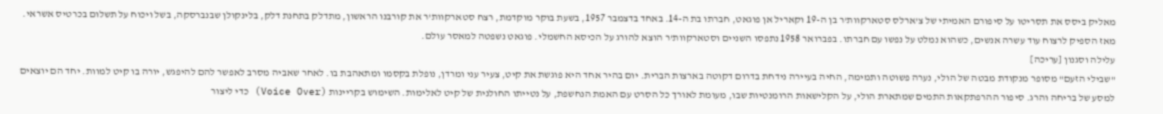מאליק ביסס את תסריטו על סיפורם האמיתי של צ'ארלס סטארקוות'ר בן ה-19 וקאריל אן פוגאט, חברתו בת ה-14. באחד בדצמבר 1957, בשעת בוקר מוקדמת, רצח סטארקוות'ר את קורבנו הראשון, מתדלק בתחנת דלק, בלינקולן שבנברסקה, בשל ויכוח על תשלום בכרטיס אשראי. מאז הספיק לרצוח עוד עשרה אנשים, כשהוא נמלט על נפשו עם חברתו. בפברואר 1958 נתפסו השניים וסטארקוות'ר הוצא להורג על הכיסא החשמלי. פוגאט נשפטה למאסר עולם.
עלילה וסגנון [עריכה]
"שבילי הזעם" מסופר מנקודת מבטה של הולי, נערה פשוטה ותמימה, החיה בעיירה נידחת בדרום דקוטה בארצות הברית. יום בהיר אחד היא פוגשת את קיט, צעיר עני ומרדן, נופלת בקסמו ומתאהבת בו. לאחר שאביה מסרב לאפשר להם להיפגש, יורה בו קיט למוות. יחד הם יוצאים למסע של בריחה והרג. סיפור ההרפתקאות התמים שמתארת הולי, על הקלישאות הרומנטיות שבו, מעומת לאורך כל הסרט עם האמת הנחשפת, על נטייתו החולנית של קיט לאלימות. השימוש בקריינות (Voice Over) כדי ליצור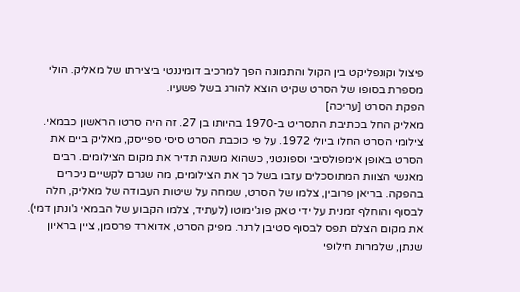פיצול וקונפליקט בין הקול והתמונה הפך למרכיב דומיננטי ביצירתו של מאליק. הולי מספרת בסופו של הסרט שקיט הוצא להורג בשל פשעיו.
הפקת הסרט [עריכה]
מאליק החל בכתיבת התסריט ב-1970 בהיותו בן 27. זה היה סרטו הראשון כבמאי. צילומי הסרט החלו ביולי 1972. על פי כוכבת הסרט סיסי ספייסק, מאליק ביים את הסרט באופן אימפולסיבי וספונטני, כשהוא משנה תדיר את מקום הצילומים. רבים מאנשי הצוות המתוסכלים עזבו בשל כך את הצילומים, מה שגרם לקשיים ניכרים בהפקה. בריאן פרובין, צלמו של הסרט, שמחה על שיטות העבודה של מאליק, חלה לבסוף והוחלף זמנית על ידי טאק פוג'ימוטו (לעתיד, צלמו הקבוע של הבמאי ג'ונתן דמי). את מקום הצלם תפס לבסוף סטיבן לרנר. מפיק הסרט, אדוארד פרסמן, ציין בראיון שנתן, שלמרות חילופי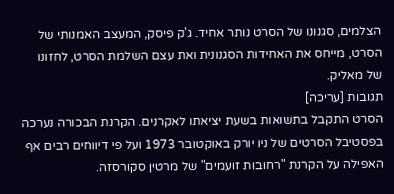הצלמים, סגנונו של הסרט נותר אחיד. ג'ק פיסק, המעצב האמנותי של הסרט, מייחס את האחידות הסגנונית ואת עצם השלמת הסרט, לחזונו של מאליק.
תגובות [עריכה]
הסרט התקבל בתשואות בשעת יציאתו לאקרנים. הקרנת הבכורה נערכה בפסטיבל הסרטים של ניו יורק באוקטובר 1973 ועל פי דיווחים רבים אף האפילה על הקרנת "רחובות זועמים" של מרטין סקורסזה.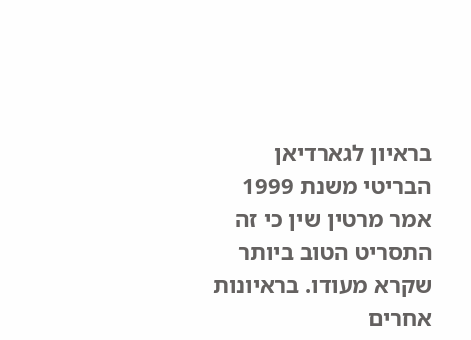בראיון לגארדיאן הבריטי משנת 1999 אמר מרטין שין כי זה התסריט הטוב ביותר שקרא מעודו. בראיונות אחרים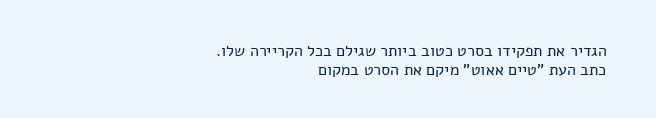הגדיר את תפקידו בסרט כטוב ביותר שגילם בכל הקריירה שלו.
כתב העת "טיים אאוט" מיקם את הסרט במקום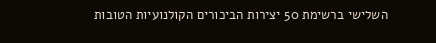השלישי ברשימת 50 יצירות הביכורים הקולנועיות הטובות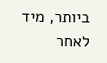ביותר, מיד לאחר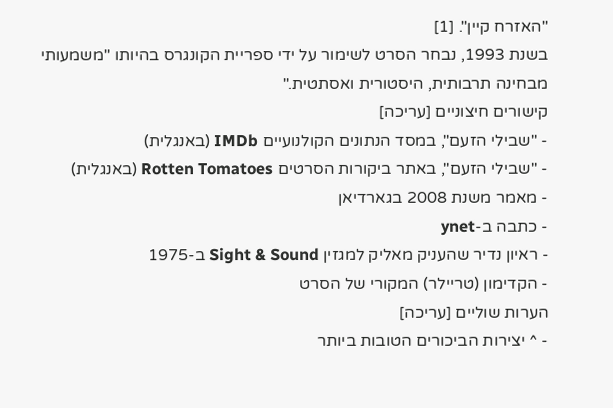"האזרח קיין". [1]
בשנת 1993, נבחר הסרט לשימור על ידי ספריית הקונגרס בהיותו "משמעותי מבחינה תרבותית, היסטורית ואסתטית."
קישורים חיצוניים [עריכה]
- "שבילי הזעם", במסד הנתונים הקולנועיים IMDb (באנגלית)
- "שבילי הזעם", באתר ביקורות הסרטים Rotten Tomatoes (באנגלית)
- מאמר משנת 2008 בגארדיאן
- כתבה ב-ynet
- ראיון נדיר שהעניק מאליק למגזין Sight & Sound ב-1975
- הקדימון (טריילר) המקורי של הסרט
הערות שוליים [עריכה]
- ^ יצירות הביכורים הטובות ביותר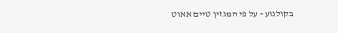בקולנוע - על פי המגזין טיים אאוט